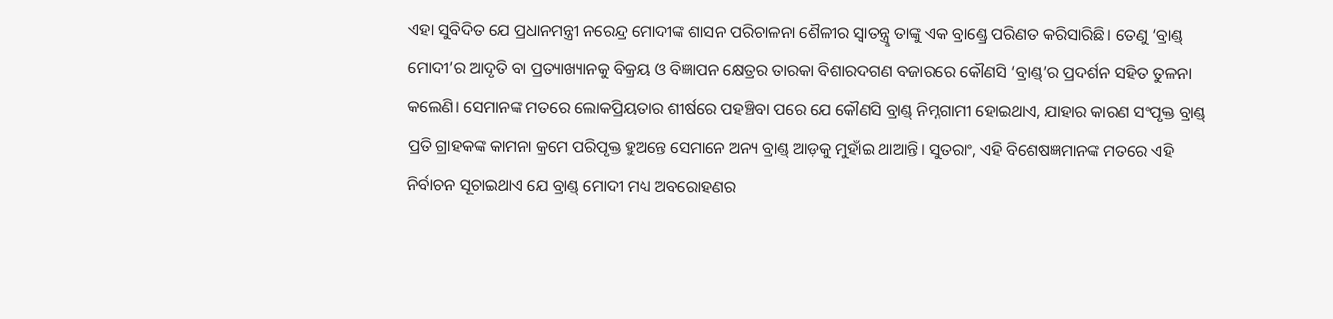ଏହା ସୁବିଦିତ ଯେ ପ୍ରଧାନମନ୍ତ୍ରୀ ନରେନ୍ଦ୍ର ମୋଦୀଙ୍କ ଶାସନ ପରିଚାଳନା ଶୈଳୀର ସ୍ବାତନ୍ତ୍ରୢ ତାଙ୍କୁ ଏକ ବ୍ରାଣ୍ଡ୍ରେ ପରିଣତ କରିସାରିଛି। ତେଣୁ ‘ବ୍ରାଣ୍ଡ୍ ମୋଦୀ’ର ଆଦୃତି ବା ପ୍ରତ୍ୟାଖ୍ୟାନକୁ ବିକ୍ରୟ ଓ ବିଜ୍ଞାପନ କ୍ଷେତ୍ରର ତାରକା ବିଶାରଦଗଣ ବଜାରରେ କୌଣସି ‘ବ୍ରାଣ୍ଡ୍’ର ପ୍ରଦର୍ଶନ ସହିତ ତୁଳନା କଲେଣି। ସେମାନଙ୍କ ମତରେ ଲୋକପ୍ରିୟତାର ଶୀର୍ଷରେ ପହଞ୍ଚିବା ପରେ ଯେ କୌଣସି ବ୍ରାଣ୍ଡ୍ ନିମ୍ନଗାମୀ ହୋଇଥାଏ, ଯାହାର କାରଣ ସଂପୃକ୍ତ ବ୍ରାଣ୍ଡ୍ ପ୍ରତି ଗ୍ରାହକଙ୍କ କାମନା କ୍ରମେ ପରିପୃକ୍ତ ହୁଅନ୍ତେ ସେମାନେ ଅନ୍ୟ ବ୍ରାଣ୍ଡ୍ ଆଡ଼କୁ ମୁହାଁଇ ଥାଆନ୍ତି। ସୁତରାଂ, ଏହି ବିଶେଷଜ୍ଞମାନଙ୍କ ମତରେ ଏହି ନିର୍ବାଚନ ସୂଚାଇଥାଏ ଯେ ବ୍ରାଣ୍ଡ୍ ମୋଦୀ ମଧ୍ୟ ଅବରୋହଣର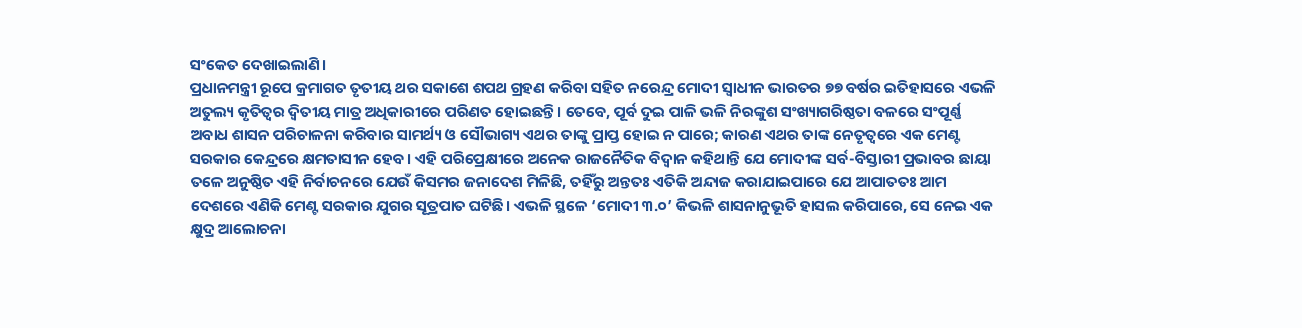ସଂକେତ ଦେଖାଇଲାଣି।
ପ୍ରଧାନମନ୍ତ୍ରୀ ରୂପେ କ୍ରମାଗତ ତୃତୀୟ ଥର ସକାଶେ ଶପଥ ଗ୍ରହଣ କରିବା ସହିତ ନରେନ୍ଦ୍ର ମୋଦୀ ସ୍ବାଧୀନ ଭାରତର ୭୭ ବର୍ଷର ଇତିହାସରେ ଏଭଳି ଅତୁଲ୍ୟ କୃତିତ୍ବର ଦ୍ବିତୀୟ ମାତ୍ର ଅଧିକାରୀରେ ପରିଣତ ହୋଇଛନ୍ତି। ତେବେ, ପୂର୍ବ ଦୁଇ ପାଳି ଭଳି ନିରଙ୍କୁଶ ସଂଖ୍ୟାଗରିଷ୍ଠତା ବଳରେ ସଂପୂର୍ଣ୍ଣ ଅବାଧ ଶାସନ ପରିଚାଳନା କରିବାର ସାମର୍ଥ୍ୟ ଓ ସୌଭାଗ୍ୟ ଏଥର ତାଙ୍କୁ ପ୍ରାପ୍ତ ହୋଇ ନ ପାରେ; କାରଣ ଏଥର ତାଙ୍କ ନେତୃତ୍ବରେ ଏକ ମେଣ୍ଟ ସରକାର କେନ୍ଦ୍ରରେ କ୍ଷମତାସୀନ ହେବ। ଏହି ପରିପ୍ରେକ୍ଷୀରେ ଅନେକ ରାଜନୈତିକ ବିଦ୍ବାନ କହିଥାନ୍ତି ଯେ ମୋଦୀଙ୍କ ସର୍ବ-ବିସ୍ତାରୀ ପ୍ରଭାବର ଛାୟା ତଳେ ଅନୁଷ୍ଠିତ ଏହି ନିର୍ବାଚନରେ ଯେଉଁ କିସମର ଜନାଦେଶ ମିଳିଛି, ତହିଁରୁ ଅନ୍ତତଃ ଏତିକି ଅନ୍ଦାଜ କରାଯାଇପାରେ ଯେ ଆପାତତଃ ଆମ ଦେଶରେ ଏଣିକି ମେଣ୍ଟ ସରକାର ଯୁଗର ସୂତ୍ରପାତ ଘଟିଛି। ଏଭଳି ସ୍ଥଳେ ‘ମୋଦୀ ୩.୦’ କିଭଳି ଶାସନାନୁଭୂତି ହାସଲ କରିପାରେ, ସେ ନେଇ ଏକ କ୍ଷୁଦ୍ର ଆଲୋଚନା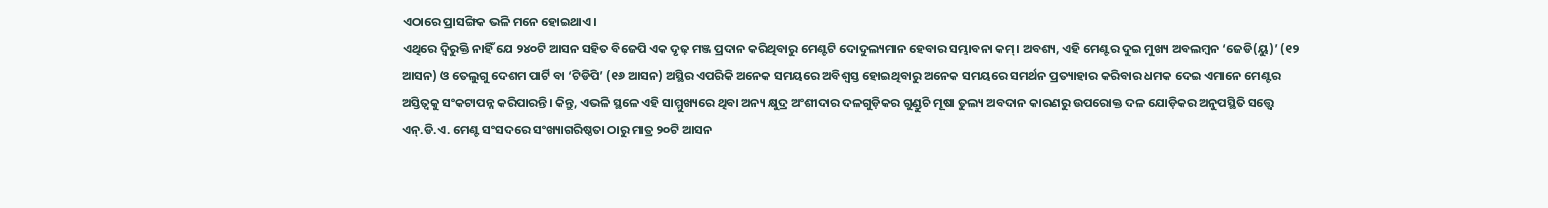ଏଠାରେ ପ୍ରାସଙ୍ଗିକ ଭଳି ମନେ ହୋଇଥାଏ।
ଏଥିରେ ଦ୍ବିରୁକ୍ତି ନାହିଁ ଯେ ୨୪୦ଟି ଆସନ ସହିତ ବିଜେପି ଏକ ଦୃଢ଼ ମଞ୍ଜ ପ୍ରଦାନ କରିଥିବାରୁ ମେଣ୍ଟଟି ଦୋଦୁଲ୍ୟମାନ ହେବାର ସମ୍ଭାବନା କମ୍। ଅବଶ୍ୟ, ଏହି ମେଣ୍ଟର ଦୁଇ ମୁଖ୍ୟ ଅବଲମ୍ବନ ‘ଜେଡି(ୟୁ)’ (୧୨ ଆସନ) ଓ ତେଲୁଗୁ ଦେଶମ ପାର୍ଟି ବା ‘ଟିଡିପି’ (୧୬ ଆସନ) ଅସ୍ଥିର ଏପରିକି ଅନେକ ସମୟରେ ଅବିଶ୍ବସ୍ତ ହୋଇଥିବାରୁ ଅନେକ ସମୟରେ ସମର୍ଥନ ପ୍ରତ୍ୟାହାର କରିବାର ଧମକ ଦେଇ ଏମାନେ ମେଣ୍ଟର ଅସ୍ତିତ୍ବକୁ ସଂକଟାପନ୍ନ କରିପାରନ୍ତି। କିନ୍ତୁ, ଏଭଳି ସ୍ଥଳେ ଏହି ସାମ୍ମୁଖ୍ୟରେ ଥିବା ଅନ୍ୟ କ୍ଷୁଦ୍ର ଅଂଶୀଦାର ଦଳଗୁଡ଼ିକର ଗୁଣ୍ଡୁଚି ମୂଷା ତୁଲ୍ୟ ଅବଦାନ କାରଣରୁ ଉପରୋକ୍ତ ଦଳ ଯୋଡ଼ିକର ଅନୁପସ୍ଥିତି ସତ୍ତ୍ବେ ଏନ୍.ଡି.ଏ. ମେଣ୍ଟ ସଂସଦରେ ସଂଖ୍ୟାଗରିଷ୍ଠତା ଠାରୁ ମାତ୍ର ୨୦ଟି ଆସନ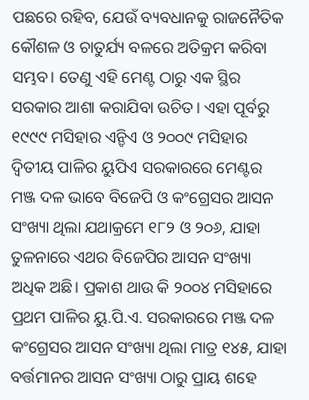ପଛରେ ରହିବ, ଯେଉଁ ବ୍ୟବଧାନକୁ ରାଜନୈତିକ କୌଶଳ ଓ ଚାତୁର୍ଯ୍ୟ ବଳରେ ଅତିକ୍ରମ କରିବା ସମ୍ଭବ। ତେଣୁ ଏହି ମେଣ୍ଟ ଠାରୁ ଏକ ସ୍ଥିର ସରକାର ଆଶା କରାଯିବା ଉଚିତ। ଏହା ପୂର୍ବରୁ ୧୯୯୯ ମସିହାର ଏନ୍ଡିଏ ଓ ୨୦୦୯ ମସିହାର ଦ୍ବିତୀୟ ପାଳିର ୟୁପିଏ ସରକାରରେ ମେଣ୍ଟର ମଞ୍ଜ ଦଳ ଭାବେ ବିଜେପି ଓ କଂଗ୍ରେସର ଆସନ ସଂଖ୍ୟା ଥିଲା ଯଥାକ୍ରମେ ୧୮୨ ଓ ୨୦୬, ଯାହା ତୁଳନାରେ ଏଥର ବିଜେପିର ଆସନ ସଂଖ୍ୟା ଅଧିକ ଅଛି। ପ୍ରକାଶ ଥାଉ କି ୨୦୦୪ ମସିହାରେ ପ୍ରଥମ ପାଳିର ୟୁ.ପି.ଏ. ସରକାରରେ ମଞ୍ଜ ଦଳ କଂଗ୍ରେସର ଆସନ ସଂଖ୍ୟା ଥିଲା ମାତ୍ର ୧୪୫, ଯାହା ବର୍ତ୍ତମାନର ଆସନ ସଂଖ୍ୟା ଠାରୁ ପ୍ରାୟ ଶହେ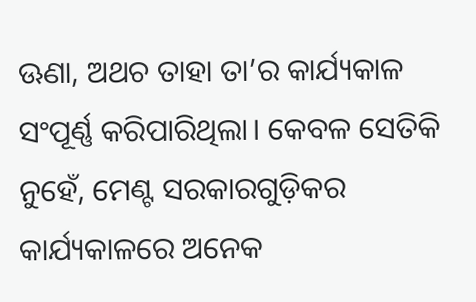ଊଣା, ଅଥଚ ତାହା ତା’ର କାର୍ଯ୍ୟକାଳ ସଂପୂର୍ଣ୍ଣ କରିପାରିଥିଲା। କେବଳ ସେତିକି ନୁହେଁ, ମେଣ୍ଟ ସରକାରଗୁଡ଼ିକର କାର୍ଯ୍ୟକାଳରେ ଅନେକ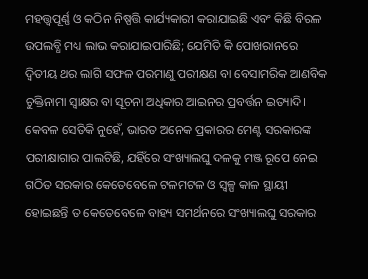ମହତ୍ତ୍ବପୂର୍ଣ୍ଣ ଓ କଠିନ ନିଷ୍ପତ୍ତି କାର୍ଯ୍ୟକାରୀ କରାଯାଇଛି ଏବଂ କିଛି ବିରଳ ଉପଲବ୍ଧି ମଧ୍ୟ ଲାଭ କରାଯାଇପାରିଛି; ଯେମିତି କି ପୋଖରାନରେ ଦ୍ବିତୀୟ ଥର ଲାଗି ସଫଳ ପରମାଣୁ ପରୀକ୍ଷଣ ବା ବେସାମରିକ ଆଣବିକ ଚୁକ୍ତିନାମା ସ୍ବାକ୍ଷର ବା ସୂଚନା ଅଧିକାର ଆଇନର ପ୍ରବର୍ତ୍ତନ ଇତ୍ୟାଦି। କେବଳ ସେତିକି ନୁହେଁ, ଭାରତ ଅନେକ ପ୍ରକାରର ମେଣ୍ଟ ସରକାରଙ୍କ ପରୀକ୍ଷାଗାର ପାଲଟିଛି, ଯହିଁରେ ସଂଖ୍ୟାଲଘୁ ଦଳକୁ ମଞ୍ଜ ରୂପେ ନେଇ ଗଠିତ ସରକାର କେତେବେଳେ ଟଳମଟଳ ଓ ସ୍ବଳ୍ପ କାଳ ସ୍ଥାୟୀ ହୋଇଛନ୍ତି ତ କେତେବେଳେ ବାହ୍ୟ ସମର୍ଥନରେ ସଂଖ୍ୟାଲଘୁ ସରକାର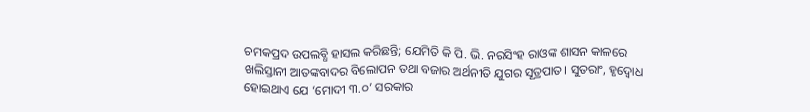ଚମକପ୍ରଦ ଉପଲବ୍ଧି ହାସଲ କରିଛନ୍ତି; ଯେମିତି କି ପି. ଭି. ନରସିଂହ ରାଓଙ୍କ ଶାସନ କାଳରେ ଖଲିସ୍ତାନୀ ଆତଙ୍କବାଦର ବିଲୋପନ ତଥା ବଜାର ଅର୍ଥନୀତି ଯୁଗର ସୂତ୍ରପାତ। ସୁତରାଂ, ହୃଦ୍ବୋଧ ହୋଇଥାଏ ଯେ ‘ମୋଦୀ ୩.୦’ ସରକାର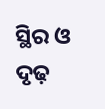ସ୍ଥିର ଓ ଦୃଢ଼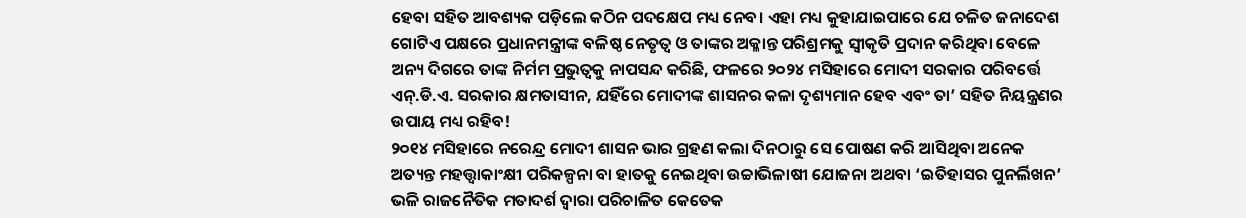ହେବା ସହିତ ଆବଶ୍ୟକ ପଡ଼ିଲେ କଠିନ ପଦକ୍ଷେପ ମଧ୍ୟ ନେବ। ଏହା ମଧ୍ୟ କୁହାଯାଇପାରେ ଯେ ଚଳିତ ଜନାଦେଶ ଗୋଟିଏ ପକ୍ଷରେ ପ୍ରଧାନମନ୍ତ୍ରୀଙ୍କ ବଳିଷ୍ଠ ନେତୃତ୍ବ ଓ ତାଙ୍କର ଅକ୍ଳାନ୍ତ ପରିଶ୍ରମକୁ ସ୍ବୀକୃତି ପ୍ରଦାନ କରିଥିବା ବେଳେ ଅନ୍ୟ ଦିଗରେ ତାଙ୍କ ନିର୍ମମ ପ୍ରଭୁତ୍ବକୁ ନାପସନ୍ଦ କରିଛି, ଫଳରେ ୨୦୨୪ ମସିହାରେ ମୋଦୀ ସରକାର ପରିବର୍ତ୍ତେ ଏନ୍.ଡି.ଏ. ସରକାର କ୍ଷମତାସୀନ, ଯହିଁରେ ମୋଦୀଙ୍କ ଶାସନର କଳା ଦୃଶ୍ୟମାନ ହେବ ଏବଂ ତା’ ସହିତ ନିୟନ୍ତ୍ରଣର ଉପାୟ ମଧ୍ୟ ରହିବ!
୨୦୧୪ ମସିହାରେ ନରେନ୍ଦ୍ର ମୋଦୀ ଶାସନ ଭାର ଗ୍ରହଣ କଲା ଦିନଠାରୁ ସେ ପୋଷଣ କରି ଆସିଥିବା ଅନେକ ଅତ୍ୟନ୍ତ ମହତ୍ତ୍ବାକାଂକ୍ଷୀ ପରିକଳ୍ପନା ବା ହାତକୁ ନେଇଥିବା ଉଚ୍ଚାଭିଳାଷୀ ଯୋଜନା ଅଥବା ‘ଇତିହାସର ପୁନର୍ଲିଖନ’ ଭଳି ରାଜନୈତିକ ମତାଦର୍ଶ ଦ୍ବାରା ପରିଚାଳିତ କେତେକ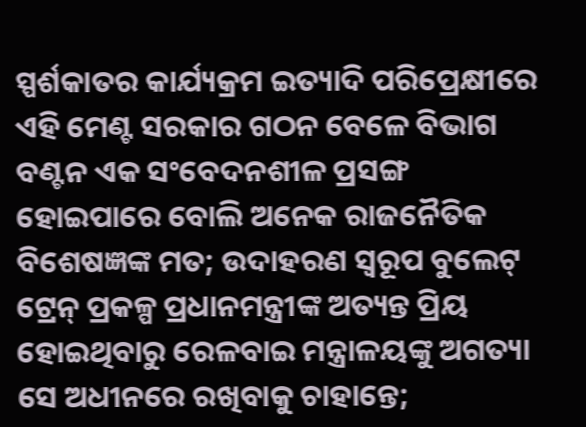ସ୍ପର୍ଶକାତର କାର୍ଯ୍ୟକ୍ରମ ଇତ୍ୟାଦି ପରିପ୍ରେକ୍ଷୀରେ ଏହି ମେଣ୍ଟ ସରକାର ଗଠନ ବେଳେ ବିଭାଗ ବଣ୍ଟନ ଏକ ସଂବେଦନଶୀଳ ପ୍ରସଙ୍ଗ ହୋଇପାରେ ବୋଲି ଅନେକ ରାଜନୈତିକ ବିଶେଷଜ୍ଞଙ୍କ ମତ; ଉଦାହରଣ ସ୍ବରୂପ ବୁଲେଟ୍ ଟ୍ରେନ୍ ପ୍ରକଳ୍ପ ପ୍ରଧାନମନ୍ତ୍ରୀଙ୍କ ଅତ୍ୟନ୍ତ ପ୍ରିୟ ହୋଇଥିବାରୁ ରେଳବାଇ ମନ୍ତ୍ରାଳୟଙ୍କୁ ଅଗତ୍ୟା ସେ ଅଧୀନରେ ରଖିବାକୁ ଚାହାନ୍ତେ;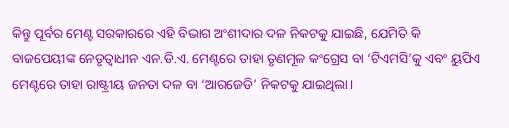କିନ୍ତୁ ପୂର୍ବର ମେଣ୍ଟ ସରକାରରେ ଏହି ବିଭାଗ ଅଂଶୀଦାର ଦଳ ନିକଟକୁ ଯାଇଛି, ଯେମିତି କି ବାଜପେୟୀଙ୍କ ନେତୃତ୍ବାଧୀନ ଏନ.ଡି.ଏ. ମେଣ୍ଟରେ ତାହା ତୃଣମୂଳ କଂଗ୍ରେସ ବା ‘ଟିଏମସି’କୁ ଏବଂ ୟୁପିଏ ମେଣ୍ଟରେ ତାହା ରାଷ୍ଟ୍ରୀୟ ଜନତା ଦଳ ବା ‘ଆରଜେଡି’ ନିକଟକୁ ଯାଇଥିଲା।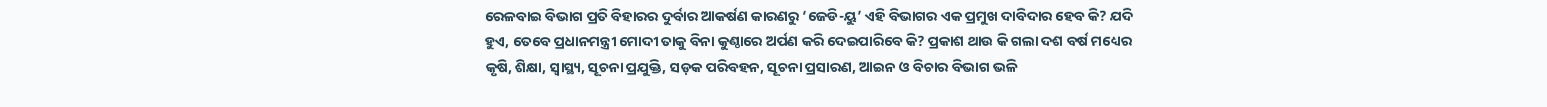ରେଳବାଇ ବିଭାଗ ପ୍ରତି ବିହାରର ଦୁର୍ବାର ଆକର୍ଷଣ କାରଣରୁ ‘ଜେଡି-ୟୁ’ ଏହି ବିଭାଗର ଏକ ପ୍ରମୁଖ ଦାବିଦାର ହେବ କି? ଯଦି ହୁଏ, ତେବେ ପ୍ରଧାନମନ୍ତ୍ରୀ ମୋଦୀ ତାକୁ ବିନା କୁଣ୍ଠାରେ ଅର୍ପଣ କରି ଦେଇପାରିବେ କି? ପ୍ରକାଶ ଥାଉ କି ଗଲା ଦଶ ବର୍ଷ ମଧ୍ୟେର କୃଷି, ଶିକ୍ଷା, ସ୍ବାସ୍ଥ୍ୟ, ସୂଚନା ପ୍ରଯୁକ୍ତି, ସଡ଼କ ପରିବହନ, ସୂଚନା ପ୍ରସାରଣ, ଆଇନ ଓ ବିଚାର ବିଭାଗ ଭଳି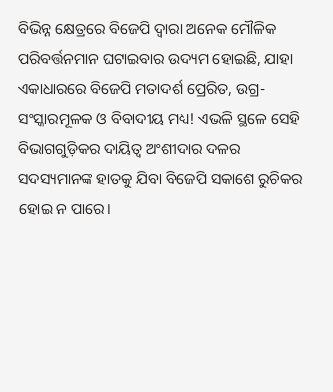ବିଭିନ୍ନ କ୍ଷେତ୍ରରେ ବିଜେପି ଦ୍ବାରା ଅନେକ ମୌଳିକ ପରିବର୍ତ୍ତନମାନ ଘଟାଇବାର ଉଦ୍ୟମ ହୋଇଛି, ଯାହା ଏକାଧାରରେ ବିଜେପି ମତାଦର୍ଶ ପ୍ରେରିତ, ଉଗ୍ର-ସଂସ୍କାରମୂଳକ ଓ ବିବାଦୀୟ ମଧ୍ୟ! ଏଭଳି ସ୍ଥଳେ ସେହି ବିଭାଗଗୁଡ଼ିକର ଦାୟିତ୍ବ ଅଂଶୀଦାର ଦଳର ସଦସ୍ୟମାନଙ୍କ ହାତକୁ ଯିବା ବିଜେପି ସକାଶେ ରୁଚିକର ହୋଇ ନ ପାରେ।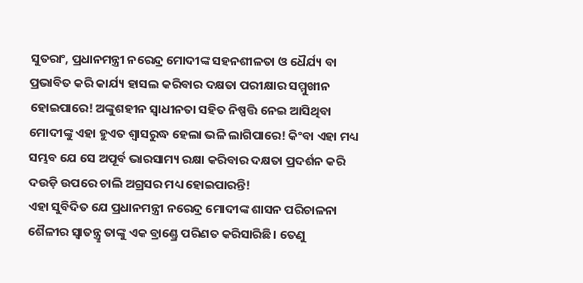ସୁତରାଂ, ପ୍ରଧାନମନ୍ତ୍ରୀ ନରେନ୍ଦ୍ର ମୋଦୀଙ୍କ ସହନଶୀଳତା ଓ ଧୈର୍ଯ୍ୟ ବା ପ୍ରଭାବିତ କରି କାର୍ଯ୍ୟ ହାସଲ କରିବାର ଦକ୍ଷତା ପରୀକ୍ଷାର ସମ୍ମୁଖୀନ ହୋଇପାରେ! ଅଙ୍କୁଶହୀନ ସ୍ବାଧୀନତା ସହିତ ନିଷ୍ପତ୍ତି ନେଇ ଆସିଥିବା ମୋଦୀଙ୍କୁ ଏହା ହୁଏତ ଶ୍ବାସରୁଦ୍ଧ ହେଲା ଭଳି ଲାଗିପାରେ! କିଂବା ଏହା ମଧ୍ୟ ସମ୍ଭବ ଯେ ସେ ଅପୂର୍ବ ଭାରସାମ୍ୟ ରକ୍ଷା କରିବାର ଦକ୍ଷତା ପ୍ରଦର୍ଶନ କରି ଦଉଡ଼ି ଉପରେ ଚାଲି ଅଗ୍ରସର ମଧ୍ୟ ହୋଇପାରନ୍ତି!
ଏହା ସୁବିଦିତ ଯେ ପ୍ରଧାନମନ୍ତ୍ରୀ ନରେନ୍ଦ୍ର ମୋଦୀଙ୍କ ଶାସନ ପରିଚାଳନା ଶୈଳୀର ସ୍ବାତନ୍ତ୍ରୢ ତାଙ୍କୁ ଏକ ବ୍ରାଣ୍ଡ୍ରେ ପରିଣତ କରିସାରିଛି। ତେଣୁ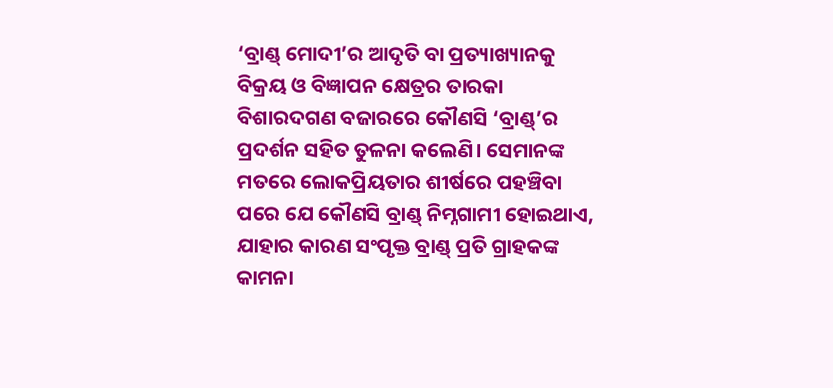‘ବ୍ରାଣ୍ଡ୍ ମୋଦୀ’ର ଆଦୃତି ବା ପ୍ରତ୍ୟାଖ୍ୟାନକୁ ବିକ୍ରୟ ଓ ବିଜ୍ଞାପନ କ୍ଷେତ୍ରର ତାରକା ବିଶାରଦଗଣ ବଜାରରେ କୌଣସି ‘ବ୍ରାଣ୍ଡ୍’ର ପ୍ରଦର୍ଶନ ସହିତ ତୁଳନା କଲେଣି। ସେମାନଙ୍କ ମତରେ ଲୋକପ୍ରିୟତାର ଶୀର୍ଷରେ ପହଞ୍ଚିବା ପରେ ଯେ କୌଣସି ବ୍ରାଣ୍ଡ୍ ନିମ୍ନଗାମୀ ହୋଇଥାଏ, ଯାହାର କାରଣ ସଂପୃକ୍ତ ବ୍ରାଣ୍ଡ୍ ପ୍ରତି ଗ୍ରାହକଙ୍କ କାମନା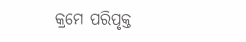କ୍ରମେ ପରିପୃକ୍ତ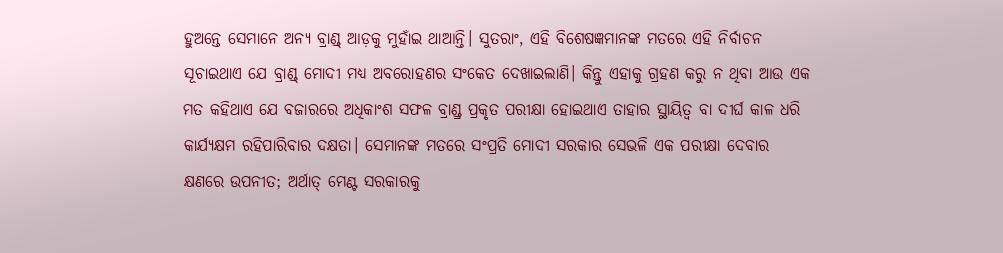ହୁଅନ୍ତେ ସେମାନେ ଅନ୍ୟ ବ୍ରାଣ୍ଡ୍ ଆଡ଼କୁ ମୁହାଁଇ ଥାଆନ୍ତି। ସୁତରାଂ, ଏହି ବିଶେଷଜ୍ଞମାନଙ୍କ ମତରେ ଏହି ନିର୍ବାଚନ ସୂଚାଇଥାଏ ଯେ ବ୍ରାଣ୍ଡ୍ ମୋଦୀ ମଧ୍ୟ ଅବରୋହଣର ସଂକେତ ଦେଖାଇଲାଣି। କିନ୍ତୁ ଏହାକୁ ଗ୍ରହଣ କରୁ ନ ଥିବା ଆଉ ଏକ ମତ କହିଥାଏ ଯେ ବଜାରରେ ଅଧିକାଂଶ ସଫଳ ବ୍ରାଣ୍ଡ୍ର ପ୍ରକୃତ ପରୀକ୍ଷା ହୋଇଥାଏ ତାହାର ସ୍ଥାୟିତ୍ବ ବା ଦୀର୍ଘ କାଳ ଧରି କାର୍ଯ୍ୟକ୍ଷମ ରହିପାରିବାର ଦକ୍ଷତା। ସେମାନଙ୍କ ମତରେ ସଂପ୍ରତି ମୋଦୀ ସରକାର ସେଭଳି ଏକ ପରୀକ୍ଷା ଦେବାର କ୍ଷଣରେ ଉପନୀତ; ଅର୍ଥାତ୍ ମେଣ୍ଟ ସରକାରକୁ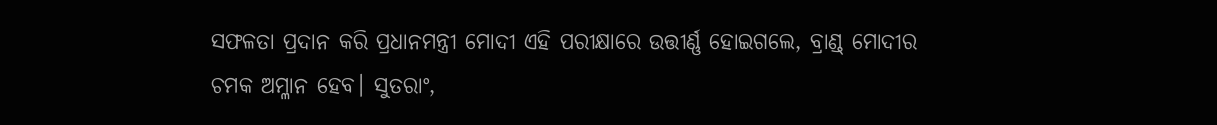ସଫଳତା ପ୍ରଦାନ କରି ପ୍ରଧାନମନ୍ତ୍ରୀ ମୋଦୀ ଏହି ପରୀକ୍ଷାରେ ଉତ୍ତୀର୍ଣ୍ଣ ହୋଇଗଲେ, ବ୍ରାଣ୍ଡ୍ ମୋଦୀର ଚମକ ଅମ୍ଳାନ ହେବ। ସୁତରାଂ,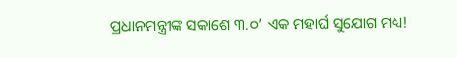ପ୍ରଧାନମନ୍ତ୍ରୀଙ୍କ ସକାଶେ ୩.୦’ ଏକ ମହାର୍ଘ ସୁଯୋଗ ମଧ୍ୟ!